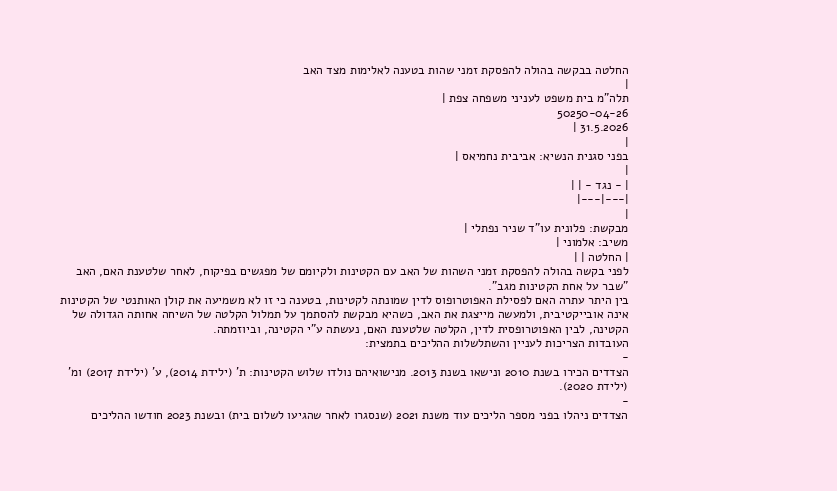החלטה בבקשה בהולה להפסקת זמני שהות בטענה לאלימות מצד האב
|
תלה"מ בית משפט לעניני משפחה צפת |
50250-04-26
31.5.2026 |
|
בפני סגנית הנשיא: אביבית נחמיאס |
|
| - נגד - | |
|---|---|
|
מבקשת: פלונית עו"ד שניר נפתלי |
משיב: אלמוני |
| החלטה | |
לפני בקשה בהולה להפסקת זמני השהות של האב עם הקטינות ולקיומם של מפגשים בפיקוח, לאחר שלטענת האם, האב "שבר על אחת הקטינות מגב".
בין היתר עתרה האם לפסילת האפוטרופוס לדין שמונתה לקטינות, בטענה כי זו לא משמיעה את קולן האותנטי של הקטינות אינה אובייקטיבית, ולמעשה מייצגת את האב, כשהיא מבקשת להסתמך על תמלול הקלטה של השיחה אחותה הגדולה של הקטינה, לבין האפוטרופסית לדין, הקלטה שלטענת האם, נעשתה ע"י הקטינה, וביוזמתה.
העובדות הצריכות לעניין והשתלשלות ההליכים בתמצית:
-
הצדדים הכירו בשנת 2010 ונישאו בשנת 2013. מנישואיהם נולדו שלוש הקטינות: ת' (ילידת 2014), ע' (ילידת 2017) ומ' (ילידת 2020).
-
הצדדים ניהלו בפני מספר הליכים עוד משנת 2021 (שנסגרו לאחר שהגיעו לשלום בית) ובשנת 2023 חודשו ההליכים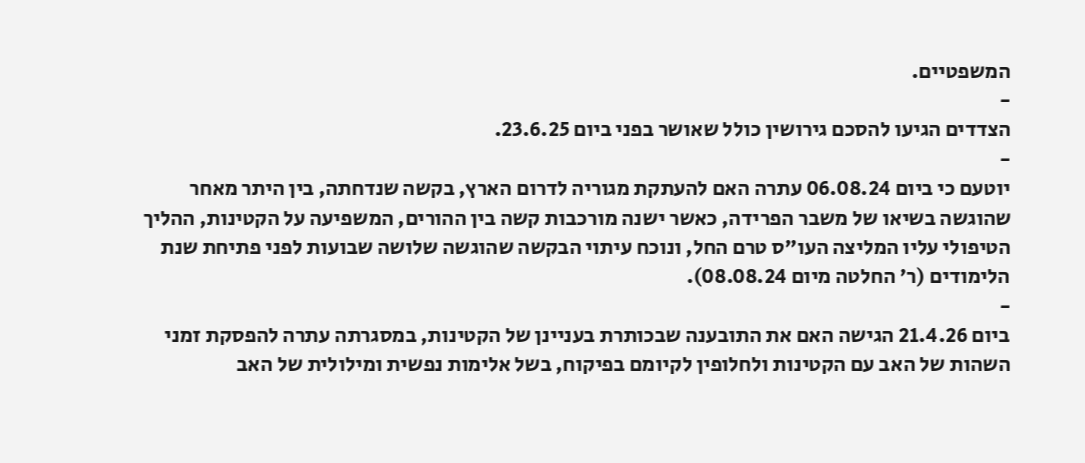המשפטיים.
-
הצדדים הגיעו להסכם גירושין כולל שאושר בפני ביום 23.6.25.
-
יוטעם כי ביום 06.08.24 עתרה האם להעתקת מגוריה לדרום הארץ, בקשה שנדחתה, בין היתר מאחר שהוגשה בשיאו של משבר הפרידה, כאשר ישנה מורכבות קשה בין ההורים, המשפיעה על הקטינות, ההליך הטיפולי עליו המליצה העו"ס טרם החל, ונוכח עיתוי הבקשה שהוגשה שלושה שבועות לפני פתיחת שנת הלימודים (ר' החלטה מיום 08.08.24).
-
ביום 21.4.26 הגישה האם את התובענה שבכותרת בעניינן של הקטינות, במסגרתה עתרה להפסקת זמני השהות של האב עם הקטינות ולחלופין לקיומם בפיקוח, בשל אלימות נפשית ומילולית של האב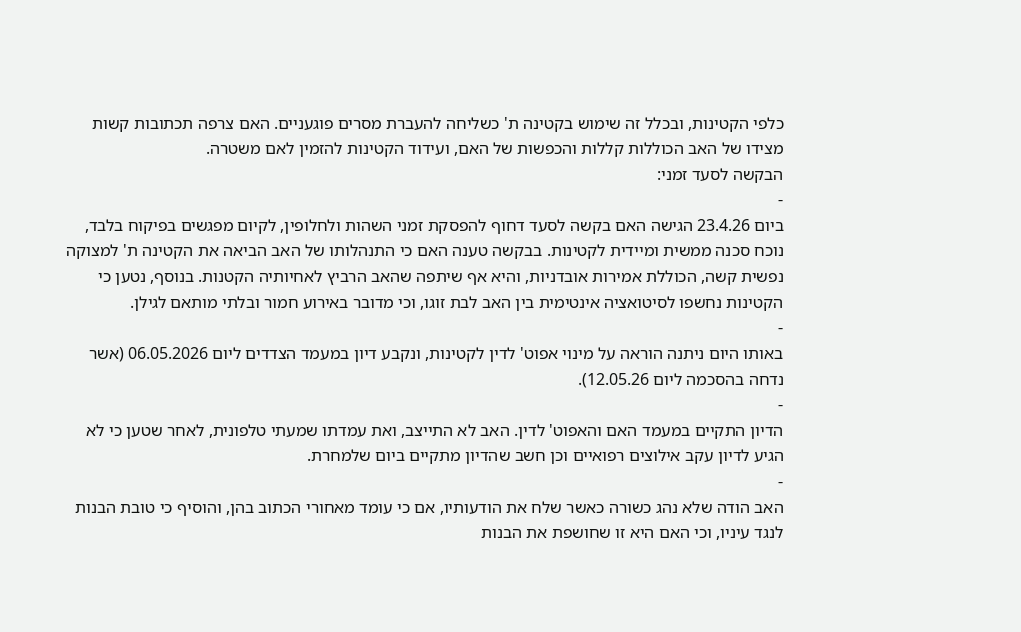כלפי הקטינות, ובכלל זה שימוש בקטינה ת' כשליחה להעברת מסרים פוגעניים. האם צרפה תכתובות קשות מצידו של האב הכוללות קללות והכפשות של האם, ועידוד הקטינות להזמין לאם משטרה.
הבקשה לסעד זמני:
-
ביום 23.4.26 הגישה האם בקשה לסעד דחוף להפסקת זמני השהות ולחלופין, לקיום מפגשים בפיקוח בלבד, נוכח סכנה ממשית ומיידית לקטינות. בבקשה טענה האם כי התנהלותו של האב הביאה את הקטינה ת' למצוקה נפשית קשה, הכוללת אמירות אובדניות, והיא אף שיתפה שהאב הרביץ לאחיותיה הקטנות. בנוסף, נטען כי הקטינות נחשפו לסיטואציה אינטימית בין האב לבת זוגו, וכי מדובר באירוע חמור ובלתי מותאם לגילן.
-
באותו היום ניתנה הוראה על מינוי אפוט' לדין לקטינות, ונקבע דיון במעמד הצדדים ליום 06.05.2026 (אשר נדחה בהסכמה ליום 12.05.26).
-
הדיון התקיים במעמד האם והאפוט' לדין. האב לא התייצב, ואת עמדתו שמעתי טלפונית, לאחר שטען כי לא הגיע לדיון עקב אילוצים רפואיים וכן חשב שהדיון מתקיים ביום שלמחרת.
-
האב הודה שלא נהג כשורה כאשר שלח את הודעותיו, אם כי עומד מאחורי הכתוב בהן, והוסיף כי טובת הבנות לנגד עיניו, וכי האם היא זו שחושפת את הבנות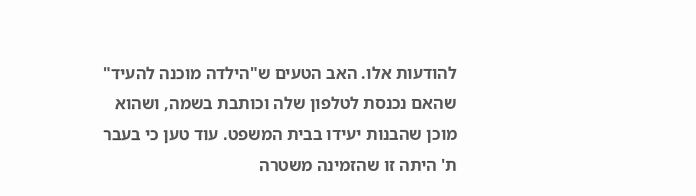להודעות אלו. האב הטעים ש"הילדה מוכנה להעיד" שהאם נכנסת לטלפון שלה וכותבת בשמה, ושהוא מוכן שהבנות יעידו בבית המשפט. עוד טען כי בעבר ת' היתה זו שהזמינה משטרה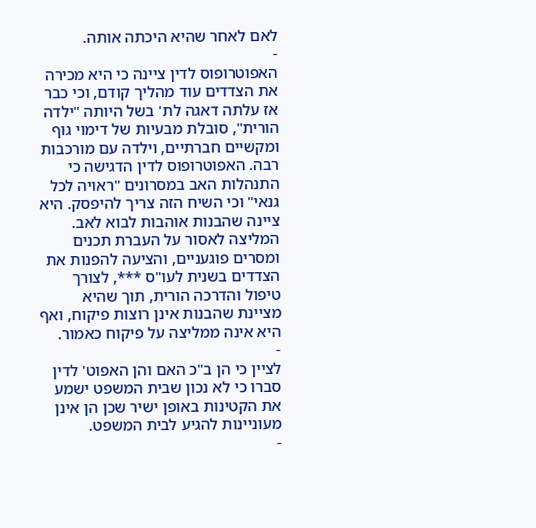לאם לאחר שהיא היכתה אותה.
-
האפוטרופוס לדין ציינה כי היא מכירה את הצדדים עוד מהליך קודם, וכי כבר אז עלתה דאגה לת' בשל היותה "ילדה הורית", סובלת מבעיות של דימוי גוף ומקשיים חברתיים, וילדה עם מורכבות רבה. האפוטרופוס לדין הדגישה כי התנהלות האב במסרונים "ראויה לכל גנאי" וכי השיח הזה צריך להיפסק. היא ציינה שהבנות אוהבות לבוא לאב. המליצה לאסור על העברת תכנים ומסרים פוגעניים, והציעה להפנות את הצדדים בשנית לעו"ס ***, לצורך טיפול והדרכה הורית, תוך שהיא מציינת שהבנות אינן רוצות פיקוח, ואף היא אינה ממליצה על פיקוח כאמור.
-
לציין כי הן ב"כ האם והן האפוט' לדין סברו כי לא נכון שבית המשפט ישמע את הקטינות באופן ישיר שכן הן אינן מעוניינות להגיע לבית המשפט.
-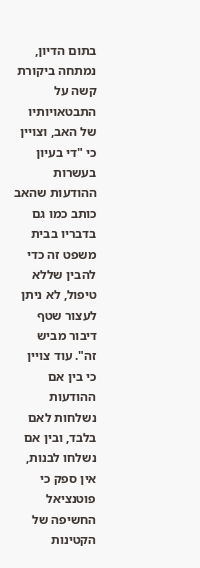בתום הדיון, נמתחה ביקורת קשה על התבטאויותיו של האב, וצויין כי "די בעיון בעשרות ההודעות שהאב כותב כמו גם בדבריו בבית משפט זה כדי להבין שללא טיפול, לא ניתן לעצור שטף דיבור מביש זה". עוד צויין כי בין אם ההודעות נשלחות לאם בלבד, ובין אם נשלחו לבנות, אין ספק כי פוטנציאל החשיפה של הקטינות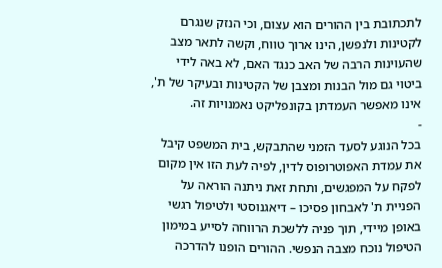לתכתובת בין ההורים הוא עצום, וכי הנזק שנגרם לקטינות ולנפשן, הינו ארוך טווח, וקשה לתאר מצב שהעוינות הרבה של האב כנגד האם, לא באה לידי ביטוי גם מול הבנות ומצבן של הקטינות ובעיקר של ת', אינו מאפשר העמדתן בקונפליקט נאמנויות זה.
-
בכל הנוגע לסעד הזמני שהתבקש, בית המשפט קיבל את עמדת האפוטרופוס לדין, לפיה לעת הזו אין מקום לפקח על המפגשים, ותחת זאת ניתנה הוראה על הפניית ת' לאבחון פסיכו – דיאגנוסטי ולטיפול רגשי באופן מיידי, תוך פניה ללשכת הרווחה לסייע במימון הטיפול נוכח מצבה הנפשי. ההורים הופנו להדרכה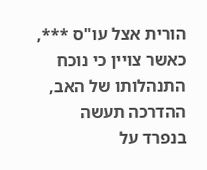הורית אצל עו"ס ***, כאשר צויין כי נוכח התנהלותו של האב, ההדרכה תעשה בנפרד על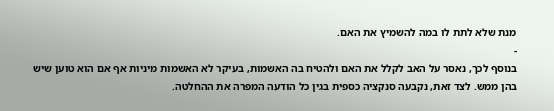מנת שלא לתת לו במה להשמיץ את האם.
-
בנוסף לכך, נאסר על האב לקלל את האם ולהטיח בה האשמות, בעיקר לא האשמות מיניות אף אם הוא טוען שיש בהן ממש. לצד זאת, נקבעה סנקציה כספית בגין כל הודעה המפרה את ההחלטה.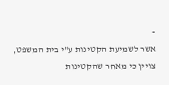-
אשר לשמיעת הקטינות ע"י בית המשפט, צויין כי מאחר שהקטינות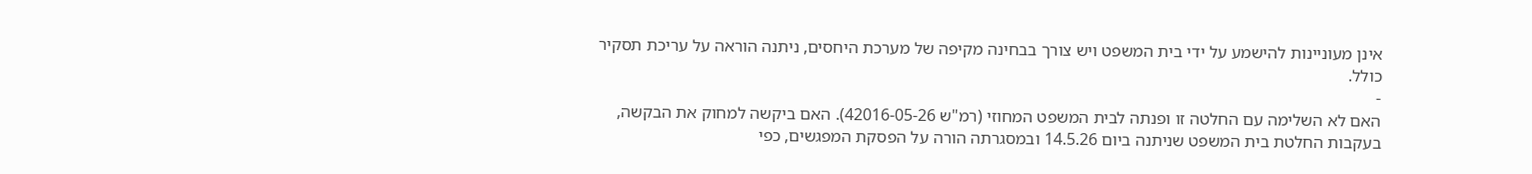אינן מעוניינות להישמע על ידי בית המשפט ויש צורך בבחינה מקיפה של מערכת היחסים, ניתנה הוראה על עריכת תסקיר כולל.
-
האם לא השלימה עם החלטה זו ופנתה לבית המשפט המחוזי (רמ"ש 42016-05-26). האם ביקשה למחוק את הבקשה, בעקבות החלטת בית המשפט שניתנה ביום 14.5.26 ובמסגרתה הורה על הפסקת המפגשים, כפי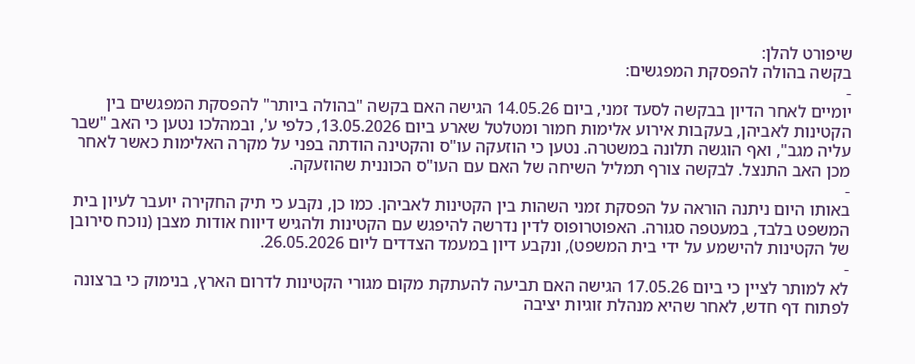שיפורט להלן:
בקשה בהולה להפסקת המפגשים:
-
יומיים לאחר הדיון בבקשה לסעד זמני, ביום 14.05.26 הגישה האם בקשה "בהולה ביותר" להפסקת המפגשים בין הקטינות לאביהן, בעקבות אירוע אלימות חמור ומטלטל שארע ביום 13.05.2026, כלפי ע', ובמהלכו נטען כי האב "שבר עליה מגב", ואף הוגשה תלונה במשטרה. נטען כי הוזעקה עו"ס והקטינה הודתה בפני על מקרה האלימות כאשר לאחר מכן האב התנצל. לבקשה צורף תמליל השיחה של האם עם העו"ס הכוננית שהוזעקה.
-
באותו היום ניתנה הוראה על הפסקת זמני השהות בין הקטינות לאביהן. כמו כן, נקבע כי תיק החקירה יועבר לעיון בית המשפט בלבד, במעטפה סגורה. האפוטרופוס לדין נדרשה להיפגש עם הקטינות ולהגיש דיווח אודות מצבן (נוכח סירובן של הקטינות להישמע על ידי בית המשפט), ונקבע דיון במעמד הצדדים ליום 26.05.2026.
-
לא למותר לציין כי ביום 17.05.26 הגישה האם תביעה להעתקת מקום מגורי הקטינות לדרום הארץ, בנימוק כי ברצונה לפתוח דף חדש, לאחר שהיא מנהלת זוגיות יציבה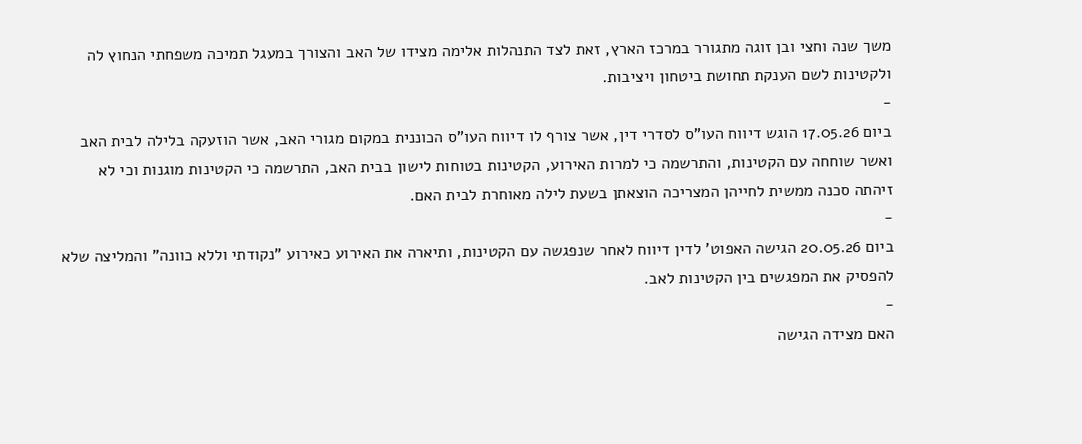משך שנה וחצי ובן זוגה מתגורר במרכז הארץ, זאת לצד התנהלות אלימה מצידו של האב והצורך במעגל תמיכה משפחתי הנחוץ לה ולקטינות לשם הענקת תחושת ביטחון ויציבות.
-
ביום 17.05.26 הוגש דיווח העו"ס לסדרי דין, אשר צורף לו דיווח העו"ס הכוננית במקום מגורי האב, אשר הוזעקה בלילה לבית האב ואשר שוחחה עם הקטינות, והתרשמה כי למרות האירוע, הקטינות בטוחות לישון בבית האב, התרשמה כי הקטינות מוגנות וכי לא זיהתה סכנה ממשית לחייהן המצריכה הוצאתן בשעת לילה מאוחרת לבית האם.
-
ביום 20.05.26 הגישה האפוט' לדין דיווח לאחר שנפגשה עם הקטינות, ותיארה את האירוע כאירוע "נקודתי וללא כוונה" והמליצה שלא להפסיק את המפגשים בין הקטינות לאב.
-
האם מצידה הגישה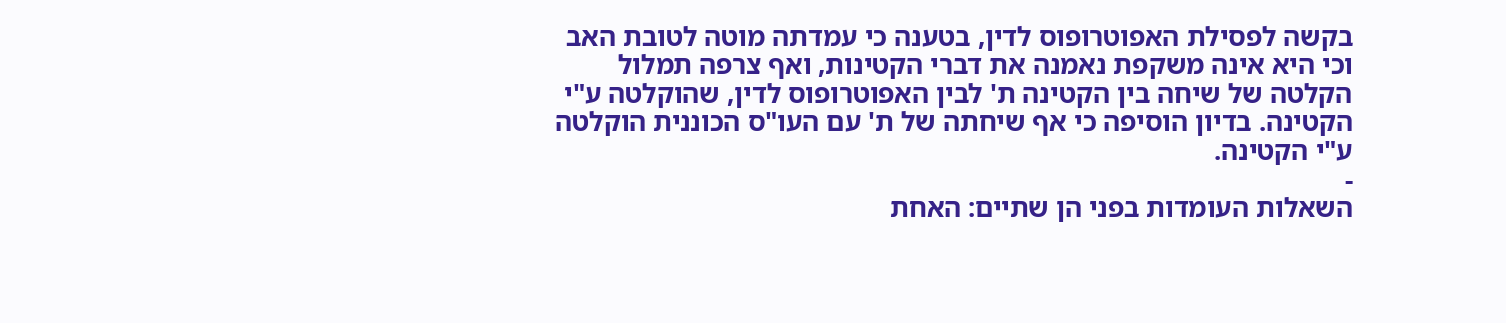בקשה לפסילת האפוטרופוס לדין, בטענה כי עמדתה מוטה לטובת האב וכי היא אינה משקפת נאמנה את דברי הקטינות, ואף צרפה תמלול הקלטה של שיחה בין הקטינה ת' לבין האפוטרופוס לדין, שהוקלטה ע"י הקטינה. בדיון הוסיפה כי אף שיחתה של ת' עם העו"ס הכוננית הוקלטה ע"י הקטינה.
-
השאלות העומדות בפני הן שתיים: האחת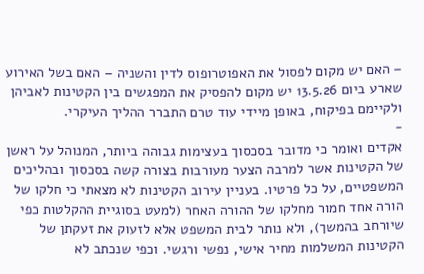– האם יש מקום לפסול את האפוטרופוס לדין והשניה – האם בשל האירוע שארע ביום 13.5.26 יש מקום להפסיק את המפגשים בין הקטינות לאביהן ולקיימם בפיקוח, באופן מיידי עוד טרם התברר ההליך העיקרי.
-
אקדים ואומר כי מדובר בסכסוך בעצימות גבוהה ביותר, המנוהל על ראשן של הקטינות אשר למרבה הצער מעורבות בצורה קשה בסכסוך ובהליכים המשפטיים, על כל פרטיו. בעניין עירוב הקטינות לא מצאתי כי חלקו של הורה אחד חמור מחלקו של ההורה האחר (למעט בסוגיית ההקלטות כפי שיורחב בהמשך), ולא נותר לבית המשפט אלא לזעוק את זעקתן של הקטינות המשלמות מחיר אישי, נפשי ורגשי. וכפי שנכתב לא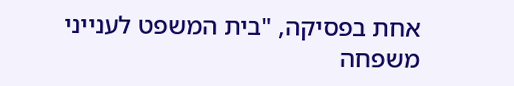אחת בפסיקה, "בית המשפט לענייני משפחה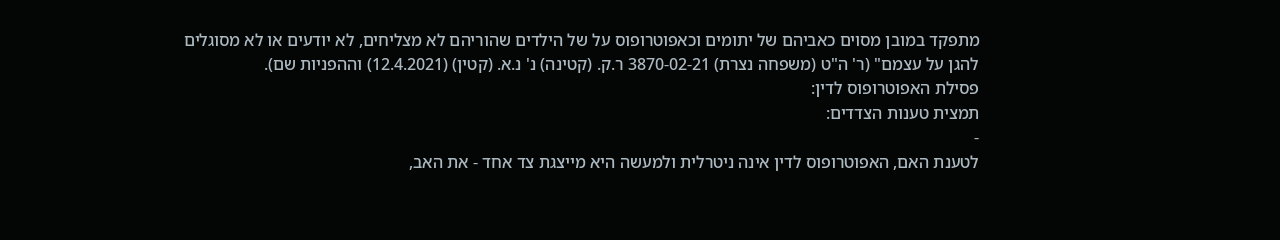מתפקד במובן מסוים כאביהם של יתומים וכאפוטרופוס על של הילדים שהוריהם לא מצליחים, לא יודעים או לא מסוגלים להגן על עצמם" (ר' ה"ט (משפחה נצרת) 3870-02-21 ר.ק. (קטינה) נ' נ.א. (קטין) (12.4.2021) וההפניות שם).
פסילת האפוטרופוס לדין:
תמצית טענות הצדדים:
-
לטענת האם, האפוטרופוס לדין אינה ניטרלית ולמעשה היא מייצגת צד אחד - את האב,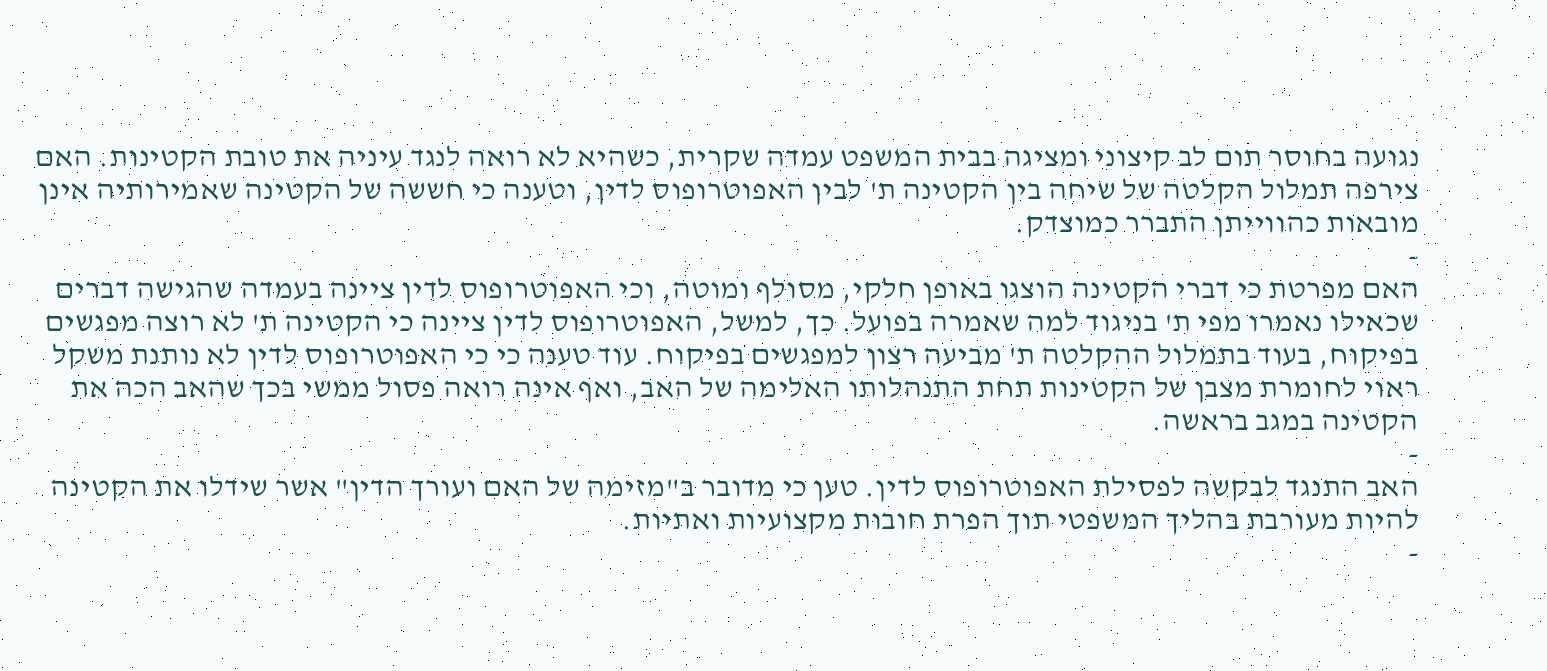נגועה בחוסר תום לב קיצוני ומציגה בבית המשפט עמדה שקרית, כשהיא לא רואה לנגד עיניה את טובת הקטינות. האם צירפה תמלול הקלטה של שיחה בין הקטינה ת' לבין האפוטרופוס לדין, וטענה כי חששה של הקטינה שאמירותיה אינן מובאות כהווייתן התברר כמוצדק.
-
האם מפרטת כי דברי הקטינה הוצגו באופן חלקי, מסולף ומוטה, וכי האפוטרופוס לדין ציינה בעמדה שהגישה דברים שכאילו נאמרו מפי ת' בניגוד למה שאמרה בפועל. כך, למשל, האפוטרופוס לדין ציינה כי הקטינה ת' לא רוצה מפגשים בפיקוח, בעוד בתמלול ההקלטה ת' מביעה רצון למפגשים בפיקוח. עוד טענה כי כי האפוטרופוס לדין לא נותנת משקל ראוי לחומרת מצבן של הקטינות תחת התנהלותו האלימה של האב, ואף אינה רואה פסול ממשי בכך שהאב הכה את הקטינה במגב בראשה.
-
האב התנגד לבקשה לפסילת האפוטרופוס לדין. טען כי מדובר ב"מזימה של האם ועורך הדין" אשר שידלו את הקטינה להיות מעורבת בהליך המשפטי תוך הפרת חובות מקצועיות ואתיות.
-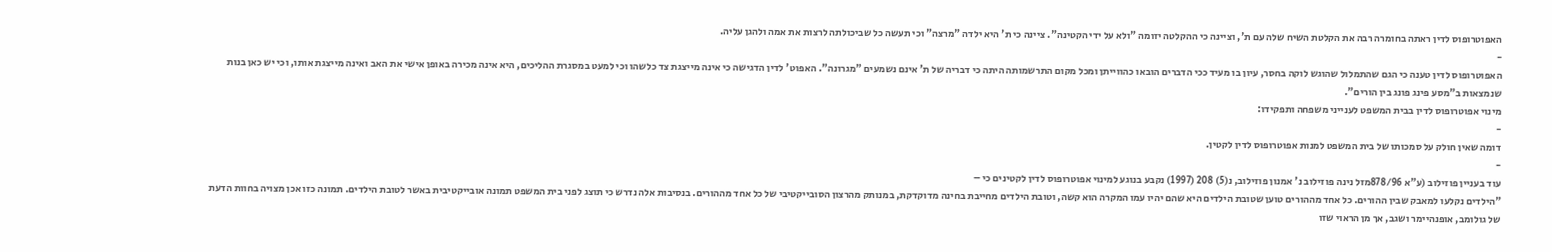האפוטרופוס לדין ראתה בחומרה רבה את הקלטת השיח שלה עם ת', וציינה כי ההקלטה יזומה "ולא על ידי הקטינה". ציינה כי ת' היא ילדה "מרצה" וכי תעשה כל שביכולתה לרצות את אמה ולהגן עליה.
-
האפוטרופוס לדין טענה כי הגם שהתמלול שהוגש לוקה בחסר, עיון בו מעיד ככי הדברים הובאו כהווייתן ומכל מקום התרשמותה היתה כי דבריה של ת' אינם נשמעים "מגרונה". האפוט' לדין הדגישה כי אינה מייצגת צד כלשהו וכי למעט במסגרת ההליכים, היא אינה מכירה באופן אישי את האב ואינה מייצגת אותו, וכי יש כאן בנות שנמצאות ב"מסע פינג פונג בין הורים".
מינוי אפוטרופוס לדין בבית המשפט לענייני משפחה ותפקידו:
-
דומה שאין חולק על סמכותו של בית המשפט למנות אפוטרופוס לדין לקטין.
-
עוד בעניין פוזילוב (ע"א 878/96מזל נינה פוזילוב נ' אמנון פוזילוב, נ(5) 208 (1997) נקבע בנוגע למינוי אפוטרופוס לדין לקטינים כי –
"הילדים נקלעו למאבק שבין ההורים. כל אחד מההורים טוען שטובת הילדים היא שהם יהיו עמו המקרה הוא קשה, וטובת הילדים מחייבת בחינה מדוקדקת, במנותק מהרצון הסובייקטיבי של כל אחד מההורים. בנסיבות אלה נדרש כי תוצג לפני בית המשפט תמונה אובייקטיבית באשר לטובת הילדים. תמונה כזו אכן מצויה בחוות הדעת של גולומב, אופנהיימר ושגב, אך מן הראוי שזו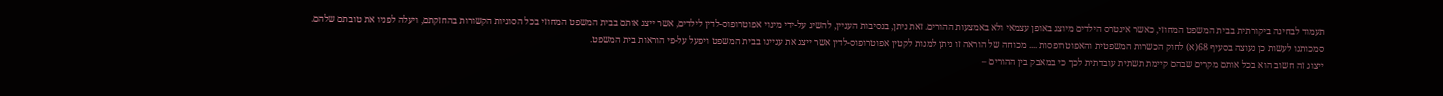תעמוד לבחינה ביקורתית בבית המשפט המחוזי, כאשר אינטרס הילדים מיוצג באופן עצמאי ולא באמצעות ההורים. זאת ניתן, בנסיבות העניין, להשיג על-ידי מינוי אפוטרופוס-לדין לילדים, אשר ייצג אותם בבית המשפט המחוזי בכל הסוגיות הקשורות בהחזקתם, ויעלה לפניו את טובתם שלהם.
סמכותנו לעשות כן נעוצה בסעיף 68(א) לחוק הכשרות המשפטית והאפוטרופסות .... מכוחה של הוראה זו ניתן למנות לקטין אפוטרופוס-לדין אשר ייצג את עניינו בבית המשפט ויפעל על-פי הוראות בית המשפט.
ייצוג זה חשוב הוא בכל אותם מקרים שבהם קיימת תשתית עובדתית לכך כי במאבק בין ההורים –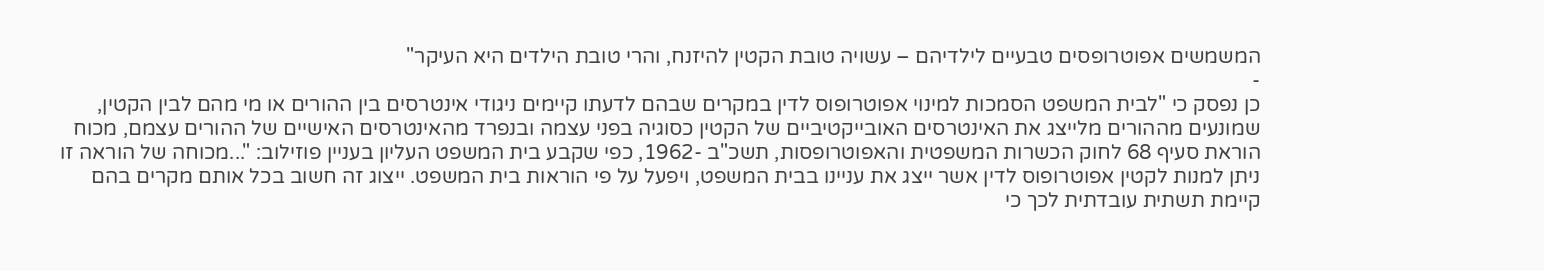המשמשים אפוטרופסים טבעיים לילדיהם – עשויה טובת הקטין להיזנח, והרי טובת הילדים היא העיקר"
-
כן נפסק כי "לבית המשפט הסמכות למינוי אפוטרופוס לדין במקרים שבהם לדעתו קיימים ניגודי אינטרסים בין ההורים או מי מהם לבין הקטין, שמונעים מההורים מלייצג את האינטרסים האובייקטיביים של הקטין כסוגיה בפני עצמה ובנפרד מהאינטרסים האישיים של ההורים עצמם, מכוח הוראת סעיף 68 לחוק הכשרות המשפטית והאפוטרופסות, תשכ"ב -1962, כפי שקבע בית המשפט העליון בעניין פוזילוב: "...מכוחה של הוראה זו ניתן למנות לקטין אפוטרופוס לדין אשר ייצג את עניינו בבית המשפט, ויפעל על פי הוראות בית המשפט. ייצוג זה חשוב בכל אותם מקרים בהם קיימת תשתית עובדתית לכך כי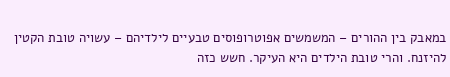במאבק בין ההורים – המשמשים אפוטרופוסים טבעיים לילדיהם – עשויה טובת הקטין להיזנח. והרי טובת הילדים היא העיקר. חשש כזה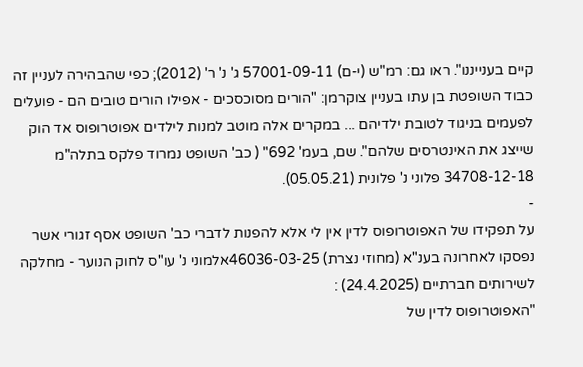קיים בענייננו". ראו גם: רמ"ש (י-ם) 57001-09-11 ג' נ' ר' (2012); כפי שהבהירה לעניין זה כבוד השופטת בן עתו בעניין צוקרמן: "הורים מסוכסכים - אפילו הורים טובים הם - פועלים לפעמים בניגוד לטובת ילדיהם ... במקרים אלה מוטב למנות לילדים אפוטרופוס אד הוק שייצג את האינטרסים שלהם". שם, בעמ' 692" ( כב' השופט נמרוד פלקס בתלה"מ 34708-12-18 פלוני נ' פלונית (05.05.21).
-
על תפקידו של האפוטרופוס לדין אין לי אלא להפנות לדברי כב' השופט אסף זגורי אשר נפסקו לאחרונה בענ"א (מחוזי נצרת) 46036-03-25אלמוני נ' עו"ס לחוק הנוער - מחלקה לשירותים חברתיים (24.4.2025) :
"האפוטרופוס לדין של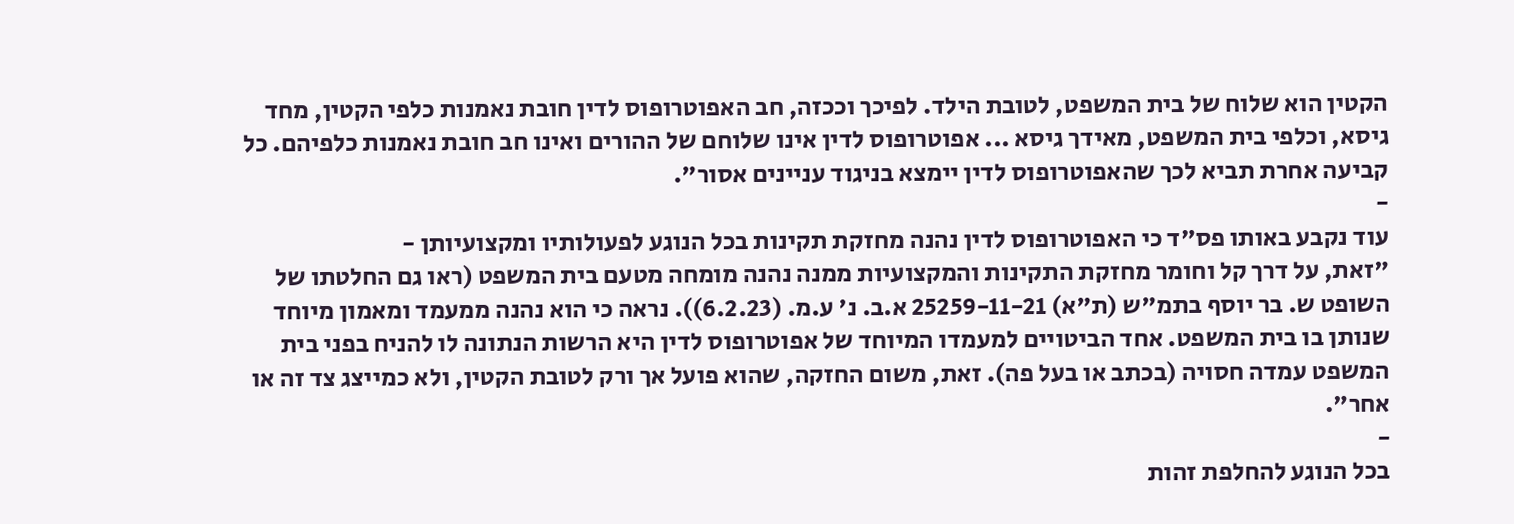הקטין הוא שלוח של בית המשפט, לטובת הילד. לפיכך וככזה, חב האפוטרופוס לדין חובת נאמנות כלפי הקטין, מחד גיסא, וכלפי בית המשפט, מאידך גיסא ... אפוטרופוס לדין אינו שלוחם של ההורים ואינו חב חובת נאמנות כלפיהם. כל קביעה אחרת תביא לכך שהאפוטרופוס לדין יימצא בניגוד עניינים אסור".
-
עוד נקבע באותו פס"ד כי האפוטרופוס לדין נהנה מחזקת תקינות בכל הנוגע לפעולותיו ומקצועיותן -
"זאת, על דרך קל וחומר מחזקת התקינות והמקצועיות ממנה נהנה מומחה מטעם בית המשפט (ראו גם החלטתו של השופט ש. בר יוסף בתמ"ש (ת"א) 25259-11-21 א.ב. נ' ע.מ. (6.2.23)). נראה כי הוא נהנה ממעמד ומאמון מיוחד שנותן בו בית המשפט. אחד הביטויים למעמדו המיוחד של אפוטרופוס לדין היא הרשות הנתונה לו להניח בפני בית המשפט עמדה חסויה (בכתב או בעל פה). זאת, משום החזקה, שהוא פועל אך ורק לטובת הקטין, ולא כמייצג צד זה או אחר".
-
בכל הנוגע להחלפת זהות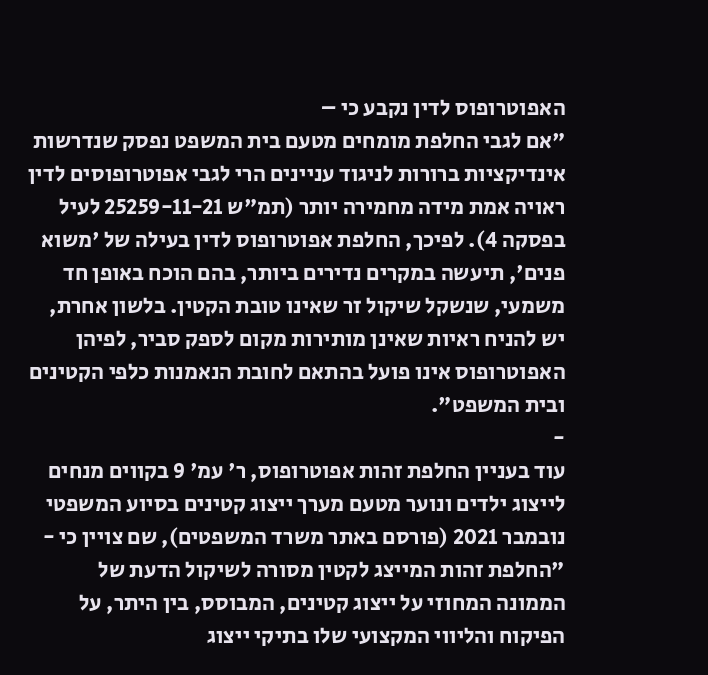האפוטרופוס לדין נקבע כי –
"אם לגבי החלפת מומחים מטעם בית המשפט נפסק שנדרשות אינדיקציות ברורות לניגוד עניינים הרי לגבי אפוטרופוסים לדין ראויה אמת מידה מחמירה יותר (תמ"ש 25259-11-21 לעיל בפסקה 4). לפיכך, החלפת אפוטרופוס לדין בעילה של 'משוא פנים', תיעשה במקרים נדירים ביותר, בהם הוכח באופן חד משמעי, שנשקל שיקול זר שאינו טובת הקטין. בלשון אחרת, יש להניח ראיות שאינן מותירות מקום לספק סביר, לפיהן האפוטרופוס אינו פועל בהתאם לחובת הנאמנות כלפי הקטינים ובית המשפט".
-
עוד בעניין החלפת זהות אפוטרופוס, ר' עמ' 9 בקווים מנחים לייצוג ילדים ונוער מטעם מערך ייצוג קטינים בסיוע המשפטי נובמבר 2021 (פורסם באתר משרד המשפטים), שם צויין כי -
"החלפת זהות המייצג לקטין מסורה לשיקול הדעת של הממונה המחוזי על ייצוג קטינים, המבוסס, בין היתר, על הפיקוח והליווי המקצועי שלו בתיקי ייצוג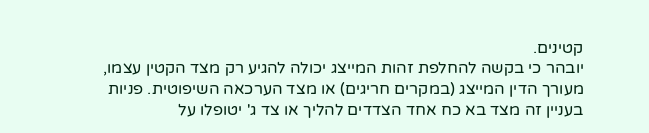קטינים.
יובהר כי בקשה להחלפת זהות המייצג יכולה להגיע רק מצד הקטין עצמו, מעורך הדין המייצג (במקרים חריגים) או מצד הערכאה השיפוטית. פניות בעניין זה מצד בא כח אחד הצדדים להליך או צד ג' יטופלו על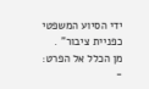ידי הסיוע המשפטי כפניית ציבור" .
מן הכלל אל הפרט:
-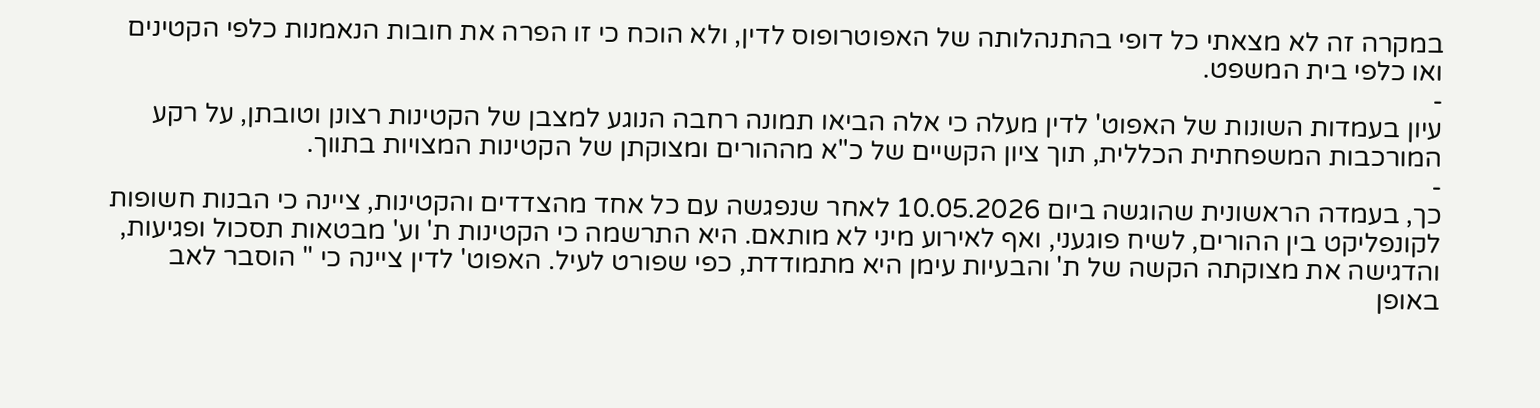במקרה זה לא מצאתי כל דופי בהתנהלותה של האפוטרופוס לדין, ולא הוכח כי זו הפרה את חובות הנאמנות כלפי הקטינים ואו כלפי בית המשפט.
-
עיון בעמדות השונות של האפוט' לדין מעלה כי אלה הביאו תמונה רחבה הנוגע למצבן של הקטינות רצונן וטובתן, על רקע המורכבות המשפחתית הכללית, תוך ציון הקשיים של כ"א מההורים ומצוקתן של הקטינות המצויות בתווך.
-
כך, בעמדה הראשונית שהוגשה ביום 10.05.2026 לאחר שנפגשה עם כל אחד מהצדדים והקטינות, ציינה כי הבנות חשופות לקונפליקט בין ההורים, לשיח פוגעני, ואף לאירוע מיני לא מותאם. היא התרשמה כי הקטינות ת' וע' מבטאות תסכול ופגיעות, והדגישה את מצוקתה הקשה של ת' והבעיות עימן היא מתמודדת, כפי שפורט לעיל. האפוט' לדין ציינה כי " הוסבר לאב באופן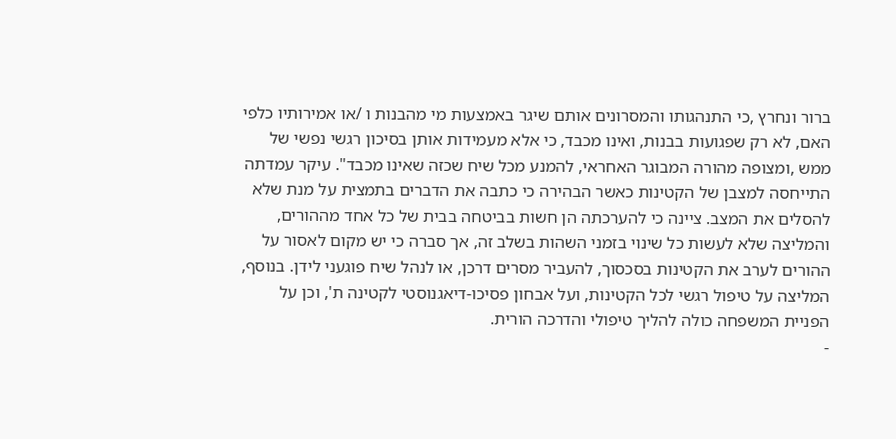ברור ונחרץ ,כי התנהגותו והמסרונים אותם שיגר באמצעות מי מהבנות ו /או אמירותיו כלפי האם, לא רק שפגועות בבנות, ואינו מכבד, כי אלא מעמידות אותן בסיכון רגשי נפשי של ממש ,ומצופה מהורה המבוגר האחראי, להמנע מכל שיח שכזה שאינו מכבד". עיקר עמדתה התייחסה למצבן של הקטינות כאשר הבהירה כי כתבה את הדברים בתמצית על מנת שלא להסלים את המצב. ציינה כי להערכתה הן חשות בביטחה בבית של כל אחד מההורים, והמליצה שלא לעשות כל שינוי בזמני השהות בשלב זה, אך סברה כי יש מקום לאסור על ההורים לערב את הקטינות בסכסוך, להעביר מסרים דרכן, או לנהל שיח פוגעני לידן. בנוסף, המליצה על טיפול רגשי לכל הקטינות, ועל אבחון פסיכו-דיאגנוסטי לקטינה ת', וכן על הפניית המשפחה כולה להליך טיפולי והדרכה הורית.
-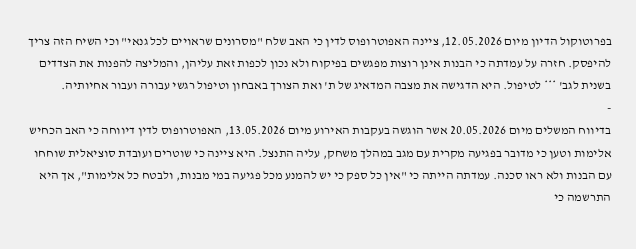בפרוטוקול הדיון מיום 12.05.2026, ציינה האפוטרופוס לדין כי האב שלח "מסרונים שראויים לכל גנאי" וכי השיח הזה צריך להיפסק. חזרה על עמדתה כי הבנות אינן רוצות מפגשים בפיקוח ולא נכון לכפות זאת עליהן, והמליצה להפנות את הצדדים בשנית לגב' *** לטיפול. היא הדגישה את מצבה המדאיג של ת' ואת הצורך באבחון וטיפול רגשי עבורה ועבור אחיותיה.
-
בדיווח המשלים מיום 20.05.2026 אשר הוגשה בעקבות האירוע מיום 13.05.2026, האפוטרופוס לדין דיווחה כי האב הכחיש אלימות וטען כי מדובר בפגיעה מקרית עם מגב במהלך משחק, עליה התנצל. היא ציינה כי שוטרים ועובדת סוציאלית שוחחו עם הבנות ולא ראו סכנה. עמדתה הייתה כי "אין כל ספק כי יש להמנע מכל פגיעה במי מבנות, ולבטח כל אלימות", אך היא התרשמה כי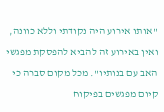"אותו אירוע היה נקודתי וללא כוונה, ואין באירוע זה להביא להפסקת מפגשי האב עם בנותיו". מכל מקום סברה כי קיום מפגשים בפיקוח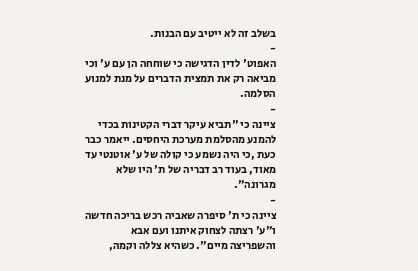בשלב זה לא ייטיב עם הבנות.
-
האפוט' לדין הדגישה כי שוחחה הן עם ע' וכי מביאה רק את תמצית הדברים על מנת למנוע הסלמה.
-
ציינה כי "תביא עיקר דברי הקטינות בכדי להמנע מהסלמת מערכת היחסים. ייאמר כבר כעת ,כי היה נשמע כי קולה של ע' אוטנטי עד מאוד, בעוד רב דבריה של ת' היו שלא מגרונה".
-
ציינה כי ת' סיפרה שאביה רכש בריכה חדשה ו"ע' רצתה לצחוק איתנו ועם אבא והשפריצה מיים". כשהיא צללה וקמה,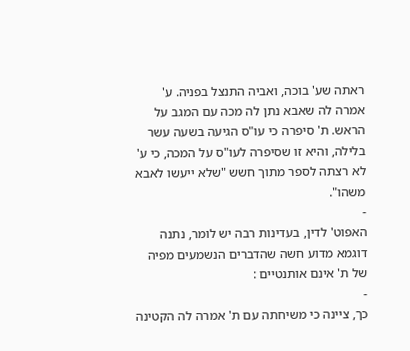ראתה שע' בוכה, ואביה התנצל בפניה. ע' אמרה לה שאבא נתן לה מכה עם המגב על הראש. ת' סיפרה כי עו"ס הגיעה בשעה עשר בלילה, והיא זו שסיפרה לעו"ס על המכה, כי ע' לא רצתה לספר מתוך חשש "שלא ייעשו לאבא משהו".
-
האפוט' לדין, בעדינות רבה יש לומר, נתנה דוגמא מדוע חשה שהדברים הנשמעים מפיה של ת' אינם אותנטיים :
-
כך, ציינה כי משיחתה עם ת' אמרה לה הקטינה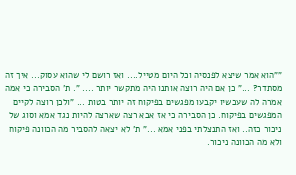""הוא אמר שיצא לפנסיה וכל היום מטייל.... ואז רושם לי שהוא עסוק... איך זה מסתדר? ..." כן אם היה רוצה אותנו היה מתקשר יותר .... ". ת' הסבירה כי אמה אמרה לה שעכשיו יקבעו מפגשים בפיקוח זה יותר בטות ... "ולכן רוצה לקיים המפגשים בפיקוח. כן הסבירה כי אז אבא רצה שארצה להיות נגד אמא וסוג של ניכור כזה.. ואז התנצלתי בפני אמא ..." ת' לא יצאה להסביר מה הכוונה פיקוח ולא מה הכוונה ניכור.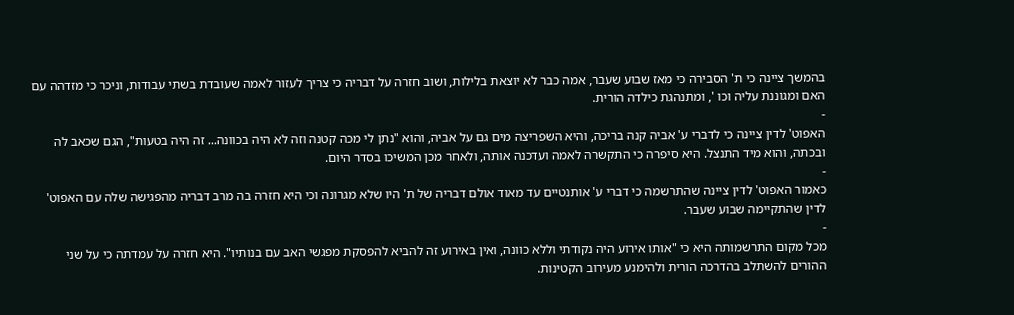בהמשך ציינה כי ת' הסבירה כי מאז שבוע שעבר, אמה כבר לא יוצאת בלילות, ושוב חזרה על דבריה כי צריך לעזור לאמה שעובדת בשתי עבודות, וניכר כי מזדהה עם האם ומגוננת עליה וכו ', ומתנהגת כילדה הורית.
-
האפוט' לדין ציינה כי לדברי ע' אביה קנה בריכה, והיא השפריצה מים גם על אביה, והוא "נתן לי מכה קטנה וזה לא היה בכוונה... זה היה בטעות", הגם שכאב לה ובכתה, והוא מיד התנצל. היא סיפרה כי התקשרה לאמה ועדכנה אותה, ולאחר מכן המשיכו בסדר היום.
-
כאמור האפוט' לדין ציינה שהתרשמה כי דברי ע' אותנטיים עד מאוד אולם דבריה של ת' היו שלא מגרונה וכי היא חזרה בה מרב דבריה מהפגישה שלה עם האפוט' לדין שהתקיימה שבוע שעבר.
-
מכל מקום התרשמותה היא כי "אותו אירוע היה נקודתי וללא כוונה, ואין באירוע זה להביא להפסקת מפגשי האב עם בנותיו". היא חזרה על עמדתה כי על שני ההורים להשתלב בהדרכה הורית ולהימנע מעירוב הקטינות.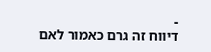-
דיווח זה גרם כאמור לאם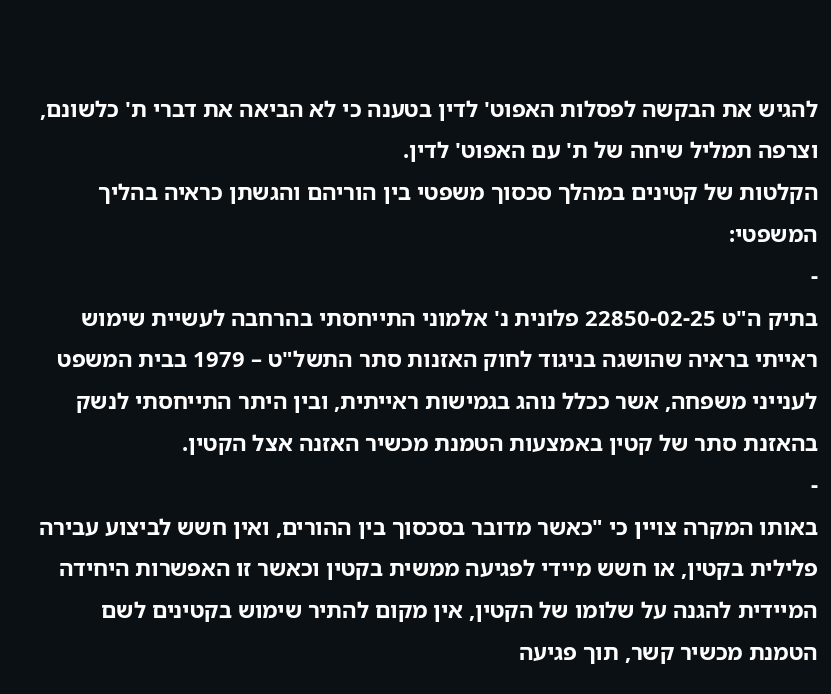להגיש את הבקשה לפסלות האפוט' לדין בטענה כי לא הביאה את דברי ת' כלשונם, וצרפה תמליל שיחה של ת' עם האפוט' לדין.
הקלטות של קטינים במהלך סכסוך משפטי בין הוריהם והגשתן כראיה בהליך המשפטי:
-
בתיק ה"ט 22850-02-25 פלונית נ' אלמוני התייחסתי בהרחבה לעשיית שימוש ראייתי בראיה שהושגה בניגוד לחוק האזנות סתר התשל"ט – 1979 בבית המשפט לענייני משפחה, אשר ככלל נוהג בגמישות ראייתית, ובין היתר התייחסתי לנשק בהאזנת סתר של קטין באמצעות הטמנת מכשיר האזנה אצל הקטין.
-
באותו המקרה צויין כי "כאשר מדובר בסכסוך בין ההורים, ואין חשש לביצוע עבירה פלילית בקטין, או חשש מיידי לפגיעה ממשית בקטין וכאשר זו האפשרות היחידה המיידית להגנה על שלומו של הקטין, אין מקום להתיר שימוש בקטינים לשם הטמנת מכשיר קשר, תוך פגיעה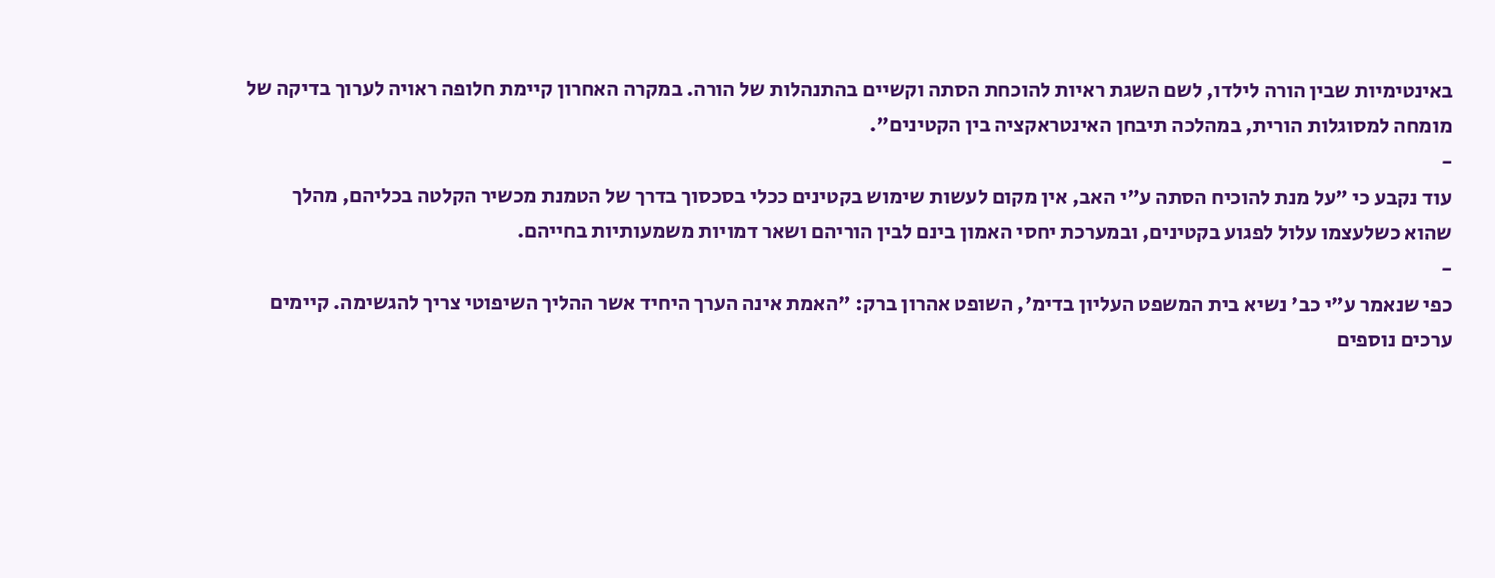באינטימיות שבין הורה לילדו, לשם השגת ראיות להוכחת הסתה וקשיים בהתנהלות של הורה. במקרה האחרון קיימת חלופה ראויה לערוך בדיקה של מומחה למסוגלות הורית, במהלכה תיבחן האינטראקציה בין הקטינים".
-
עוד נקבע כי "על מנת להוכיח הסתה ע"י האב, אין מקום לעשות שימוש בקטינים ככלי בסכסוך בדרך של הטמנת מכשיר הקלטה בכליהם, מהלך שהוא כשלעצמו עלול לפגוע בקטינים, ובמערכת יחסי האמון בינם לבין הוריהם ושאר דמויות משמעותיות בחייהם.
-
כפי שנאמר ע"י כב' נשיא בית המשפט העליון בדימ', השופט אהרון ברק: "האמת אינה הערך היחיד אשר ההליך השיפוטי צריך להגשימה. קיימים ערכים נוספים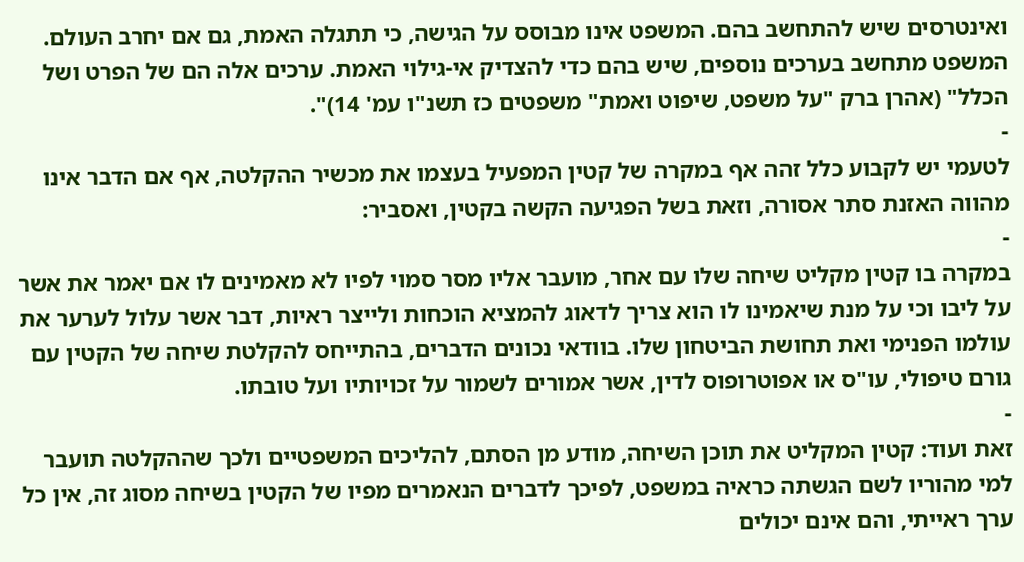ואינטרסים שיש להתחשב בהם. המשפט אינו מבוסס על הגישה, כי תתגלה האמת, גם אם יחרב העולם. המשפט מתחשב בערכים נוספים, שיש בהם כדי להצדיק אי-גילוי האמת. ערכים אלה הם של הפרט ושל הכלל" (אהרן ברק "על משפט, שיפוט ואמת" משפטים כז תשנ"ו עמ' 14)".
-
לטעמי יש לקבוע כלל זהה אף במקרה של קטין המפעיל בעצמו את מכשיר ההקלטה, אף אם הדבר אינו מהווה האזנת סתר אסורה, וזאת בשל הפגיעה הקשה בקטין, ואסביר:
-
במקרה בו קטין מקליט שיחה שלו עם אחר, מועבר אליו מסר סמוי לפיו לא מאמינים לו אם יאמר את אשר על ליבו וכי על מנת שיאמינו לו הוא צריך לדאוג להמציא הוכחות ולייצר ראיות, דבר אשר עלול לערער את עולמו הפנימי ואת תחושת הביטחון שלו. בוודאי נכונים הדברים, בהתייחס להקלטת שיחה של הקטין עם גורם טיפולי, עו"ס או אפוטרופוס לדין, אשר אמורים לשמור על זכויותיו ועל טובתו.
-
זאת ועוד: קטין המקליט את תוכן השיחה, מודע מן הסתם, להליכים המשפטיים ולכך שההקלטה תועבר למי מהוריו לשם הגשתה כראיה במשפט, לפיכך לדברים הנאמרים מפיו של הקטין בשיחה מסוג זה, אין כל ערך ראייתי, והם אינם יכולים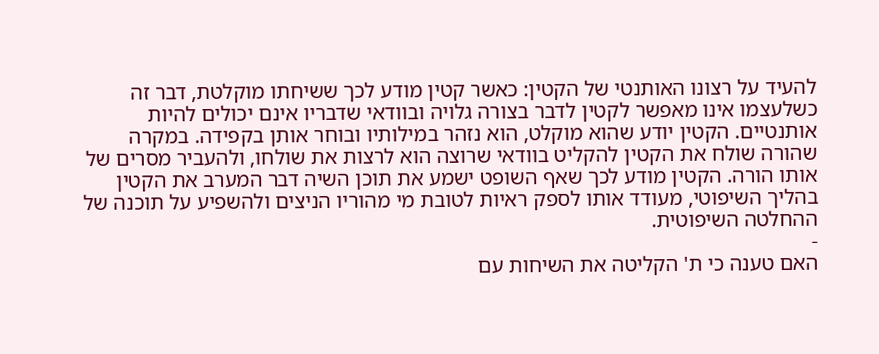להעיד על רצונו האותנטי של הקטין: כאשר קטין מודע לכך ששיחתו מוקלטת, דבר זה כשלעצמו אינו מאפשר לקטין לדבר בצורה גלויה ובוודאי שדבריו אינם יכולים להיות אותנטיים. הקטין יודע שהוא מוקלט, הוא נזהר במילותיו ובוחר אותן בקפידה. במקרה שהורה שולח את הקטין להקליט בוודאי שרוצה הוא לרצות את שולחו, ולהעביר מסרים של אותו הורה. הקטין מודע לכך שאף השופט ישמע את תוכן השיה דבר המערב את הקטין בהליך השיפוטי, מעודד אותו לספק ראיות לטובת מי מהוריו הניצים ולהשפיע על תוכנה של ההחלטה השיפוטית.
-
האם טענה כי ת' הקליטה את השיחות עם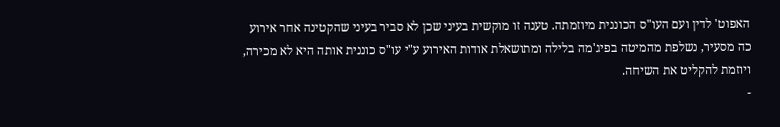האפוט' לדין ועם העו"ס הכוננית מיוזמתה. טענה זו מוקשית בעיני שכן לא סביר בעיני שהקטינה אחר אירוע כה מסעיר, נשלפת מהמיטה בפיג'מה בלילה ומתושאלת אודות האירוע ע"י עו"ס כוננית אותה היא לא מכירה, ויוזמת להקליט את השיחה.
-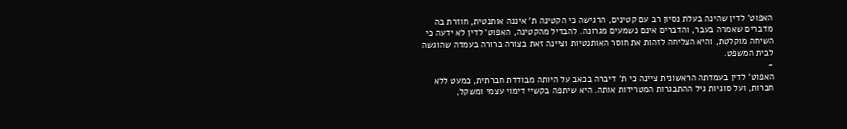האפוט' לדין שהינה בעלת נסיון רב עם קטינים, הרגישה כי הקטינה ת' איננה אותנטית, חוזרת בה מדברים שאמרה בעבר, והדברים אינם נשמעים מגרונה. להבדיל מהקטינה, האפוט' לדין לא ידעה כי השיחה מוקלטת, והיא הצליחה לזהות את חוסר האותנטיות וציינה זאת בצורה ברורה בעמדה שהוגשה לבית המשפט.
-
האפוט' לדין בעמדתה הראשונית ציינה כי ת' דיברה בכאב על היותה מבודדת חברתית, כמעט ללא חברות, ועל סוגיות גיל ההתבגרות המטרידות אותה. היא שיתפה בקשיי דימוי עצמי ומשקל,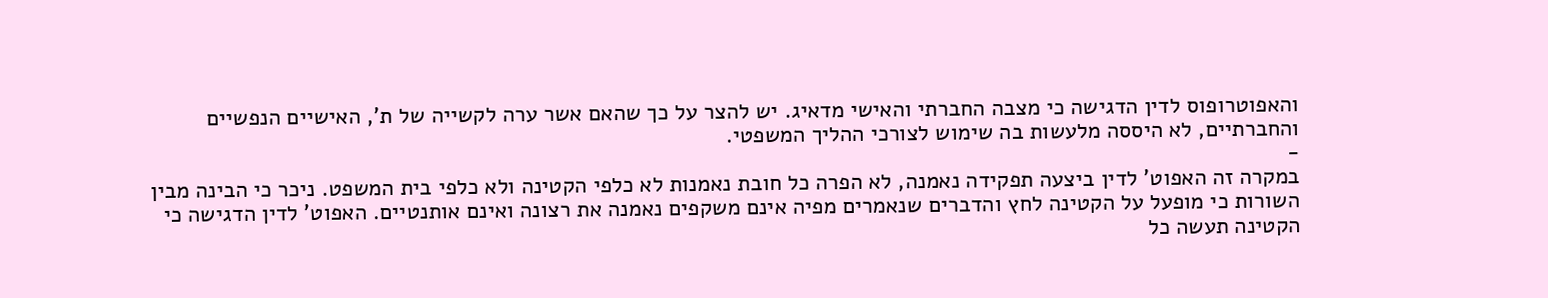והאפוטרופוס לדין הדגישה כי מצבה החברתי והאישי מדאיג. יש להצר על כך שהאם אשר ערה לקשייה של ת', האישיים הנפשיים והחברתיים, לא היססה מלעשות בה שימוש לצורכי ההליך המשפטי.
-
במקרה זה האפוט' לדין ביצעה תפקידה נאמנה, לא הפרה כל חובת נאמנות לא כלפי הקטינה ולא כלפי בית המשפט. ניכר כי הבינה מבין השורות כי מופעל על הקטינה לחץ והדברים שנאמרים מפיה אינם משקפים נאמנה את רצונה ואינם אותנטיים. האפוט' לדין הדגישה כי הקטינה תעשה כל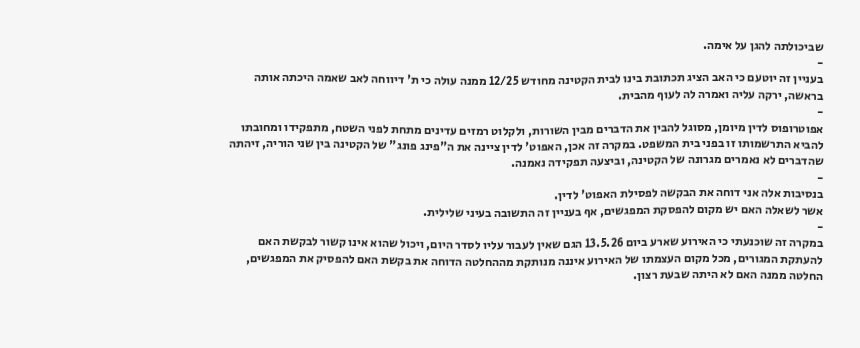שביכולתה להגן על אימה.
-
בעניין זה יוטעם כי האב הציג תכתובת בינו לבית הקטינה מחודש 12/25 ממנה עולה כי ת' דיווחה לאב שאמה היכתה אותה בראשה, ירקה עליה ואמרה לה לעוף מהבית.
-
אפוטרופוס לדין מיומן, מסוגל להבין את הדברים מבין השורות, ולקלוט רמזים עדינים מתחת לפני השטח, מתפקידו ומחובתו להביא התרשמותו זו בפני בית המשפט. במקרה זה אכן, האפוט' לדין ציינה את ה"פינג פונג" של הקטינה בין שני הוריה, זיהתה שהדברים לא נאמרים מגרונה של הקטינה, וביצעה תפקידה נאמנה.
-
בנסיבות אלה אני דוחה את הבקשה לפסילת האפוט' לדין.
אשר לשאלה האם יש מקום להפסקת המפגשים, אף בעניין זה התשובה בעיני שלילית.
-
במקרה זה שוכנעתי כי האירוע שארע ביום 13.5.26 הגם שאין לעבור עליו לסדר היום, ויכול שהוא אינו קשור לבקשת האם להעתקת המגורים, מכל מקום העצמתו של האירוע איננה מנותקת מההחלטה הדוחה את בקשת האם להפסיק את המפגשים, החלטה ממנה האם לא היתה שבעת רצון.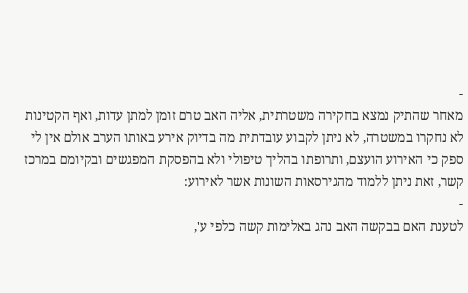-
מאחר שהתיק נמצא בחקירה משטרתית, אליה האב טרם זומן למתן עדות, ואף הקטינות לא נחקרו במשטרה, לא ניתן לקבוע עובדתית מה בדיוק אירע באותו הערב אולם אין לי ספק כי האירוע הועצם, ותרופתו בהליך טיפולי ולא בהפסקת המפגשים ובקיומם במרכז קשר, זאת ניתן ללמוד מהגירסאות השונות אשר לאירוע:
-
לטענת האם בבקשה האב נהג באלימות קשה כלפי ע',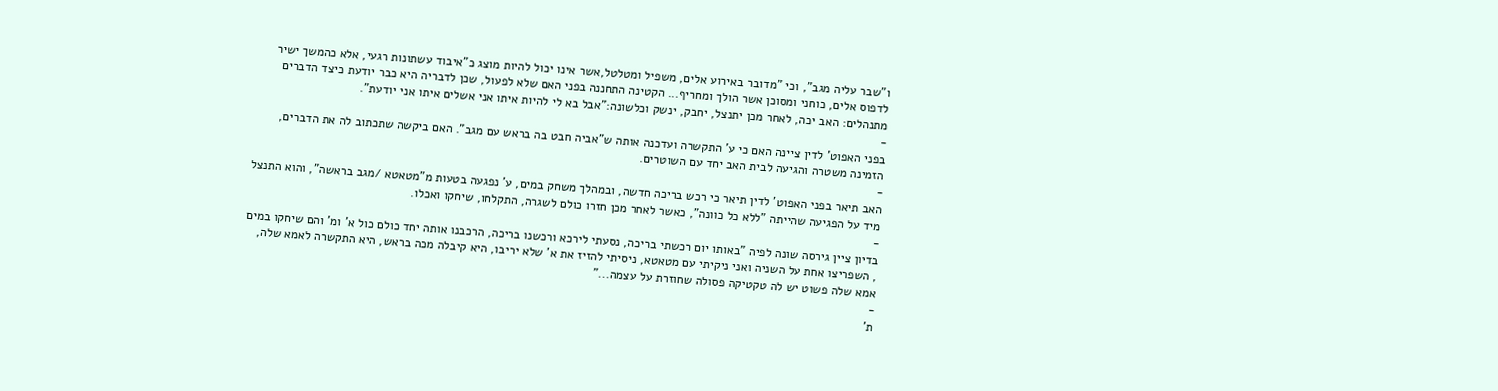ו"שבר עליה מגב", וכי "מדובר באירוע אלים, משפיל ומטלטל,אשר אינו יכול להיות מוצג כ"איבוד עשתונות רגעי, אלא כהמשך ישיר לדפוס אלים, כוחני ומסוכן אשר הולך ומחריף... הקטינה התחננה בפני האם שלא לפעול, שכן לדבריה היא כבר יודעת כיצד הדברים מתנהלים: האב יכה, לאחר מכן יתנצל, יחבק, ינשק וכלשונה:"אבל בא לי להיות איתו אני אשלים איתו אני יודעת".
-
בפני האפוט' לדין ציינה האם כי ע' התקשרה ועדכנה אותה ש"אביה חבט בה בראש עם מגב". האם ביקשה שתכתוב לה את הדברים, הזמינה משטרה והגיעה לבית האב יחד עם השוטרים.
-
האב תיאר בפני האפוט' לדין תיאר כי רכש בריכה חדשה, ובמהלך משחק במים, ע' נפגעה בטעות מ"מטאטא /מגב בראשה", והוא התנצל מיד על הפגיעה שהייתה "ללא כל כוונה", כאשר לאחר מכן חזרו כולם לשגרה, התקלחו, שיחקו ואכלו.
-
בדיון ציין גירסה שונה לפיה "באותו יום רכשתי בריכה, נסעתי לירכא ורכשנו בריכה, הרכבנו אותה יחד כולם כול א' ומ' והם שיחקו במים , השפריצו אחת על השניה ואני ניקיתי עם מטאטא, ניסיתי להזיז את א' שלא יריבו, היא קיבלה מכה בראש, היא התקשרה לאמא שלה, אמא שלה פשוט יש לה טקטיקה פסולה שחוזרת על עצמה..."
-
ת'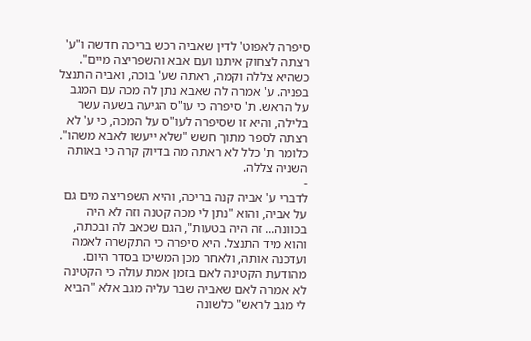סיפרה לאפוט' לדין שאביה רכש בריכה חדשה ו"ע' רצתה לצחוק איתנו ועם אבא והשפריצה מיים". כשהיא צללה וקמה, ראתה שע' בוכה, ואביה התנצל בפניה. ע' אמרה לה שאבא נתן לה מכה עם המגב על הראש. ת' סיפרה כי עו"ס הגיעה בשעה עשר בלילה, והיא זו שסיפרה לעו"ס על המכה, כי ע' לא רצתה לספר מתוך חשש "שלא ייעשו לאבא משהו". כלומר ת' כלל לא ראתה מה בדיוק קרה כי באותה השניה צללה.
-
לדברי ע' אביה קנה בריכה, והיא השפריצה מים גם על אביה, והוא "נתן לי מכה קטנה וזה לא היה בכוונה... זה היה בטעות", הגם שכאב לה ובכתה, והוא מיד התנצל. היא סיפרה כי התקשרה לאמה ועדכנה אותה, ולאחר מכן המשיכו בסדר היום.
מהודעת הקטינה לאם בזמן אמת עולה כי הקטינה לא אמרה לאם שאביה שבר עליה מגב אלא "הביא לי מגב לראש" כלשונה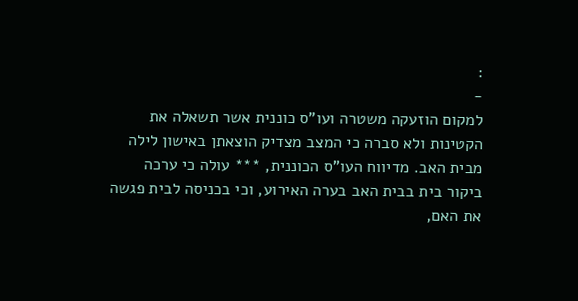:
-
למקום הוזעקה משטרה ועו"ס כוננית אשר תשאלה את הקטינות ולא סברה כי המצב מצדיק הוצאתן באישון לילה מבית האב. מדיווח העו"ס הכוננית, *** עולה כי ערכה ביקור בית בבית האב בערה האירוע, וכי בכניסה לבית פגשה את האם,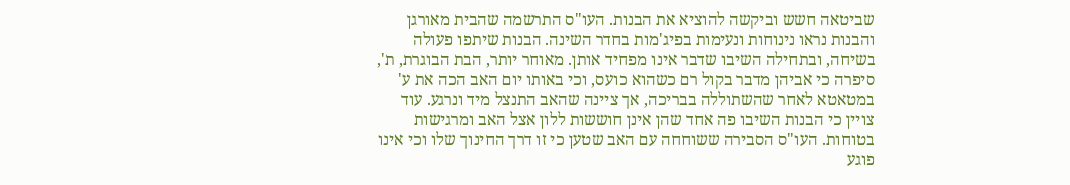שביטאה חשש וביקשה להוציא את הבנות. העו"ס התרשמה שהבית מאורגן והבנות נראו נינוחות ונעימות בפיג'מות בחדר השינה. הבנות שיתפו פעולה בשיחה, ובתחילה השיבו שדבר אינו מפחיד אותן. מאוחר יותר, הבת הבוגרת, ת', סיפרה כי אביהן מדבר בקול רם כשהוא כועס, וכי באותו יום האב הכה את ע' במטאטא לאחר שהשתוללה בבריכה, אך ציינה שהאב התנצל מיד ונרגע. עוד צויין כי הבנות השיבו פה אחד שהן אינן חוששות ללון אצל האב ומרגישות בטוחות. העו"ס הסבירה ששוחחה עם האב שטען כי זו דרך החינוך שלו וכי אינו פוגע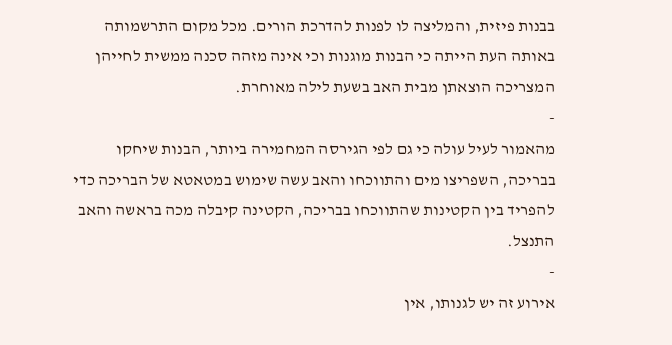בבנות פיזית, והמליצה לו לפנות להדרכת הורים. מכל מקום התרשמותה באותה העת הייתה כי הבנות מוגנות וכי אינה מזהה סכנה ממשית לחייהן המצריכה הוצאתן מבית האב בשעת לילה מאוחרת.
-
מהאמור לעיל עולה כי גם לפי הגירסה המחמירה ביותר, הבנות שיחקו בבריכה, השפריצו מים והתווכחו והאב עשה שימוש במטאטא של הבריכה כדי להפריד בין הקטינות שהתווכחו בבריכה, הקטינה קיבלה מכה בראשה והאב התנצל.
-
אירוע זה יש לגנותו, אין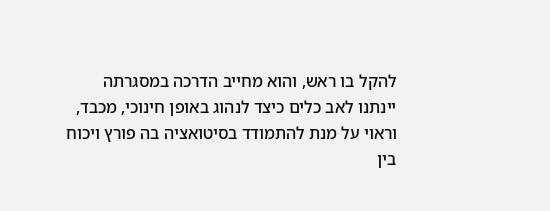להקל בו ראש, והוא מחייב הדרכה במסגרתה יינתנו לאב כלים כיצד לנהוג באופן חינוכי, מכבד, וראוי על מנת להתמודד בסיטואציה בה פורץ ויכוח בין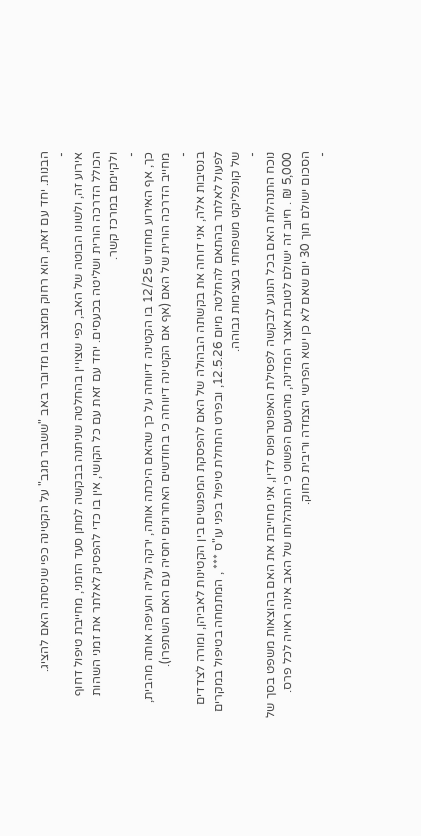הבנות. יחד עם זאת, הוא רחוק ממצב בו מדובר באב "ששבר מגב" על הקטינה כפי שניסתה האם להציג.
-
אירוע זה, ולשונו הבוטה של האב, כפי שצויין בהחלטה שניתנה בבקשה למתן סעד הזמני, מחייבת טיפול דחוף הכולל הדרכה הורית ושליטה בכעסים. יחד עם זאת עם כל הקושי, אין בו כדי להפסיק לאלתר את זמני השהות ולקיימם במרכז קשר.
-
כך, אף האירוע מחודש 12/25 בו הקטינה דיווחה על כך שהאם היכתה אותה, ירקה עליה והעיפה אותה מהבית, מחייב הדרכה הורית של האם (אף אם הקטינה דיווחה כי בחודשים האחרונים יחסיה עם האם השתפרו).
-
בנסיבות אלה, אני דוחה את בקשתה הבהולה של האם להפסקת המפגשים בין הקטינות לאביהן, ומורה לצדדים לפעול לאלתר בהתאם להחלטה מיום 12.5.26, ובפרט התחלת טיפול בפני עו"ס *** , המתמחה בטיפול במקרים של קונפליקט משפחתי בעצימות גבוהה.
-
נוכח התנהלות האם בכל הנוגע לבקשה לפסילת האפוטרופוס לדין, אני מחייבת את האם בהוצאות משפט בסך של 5,000 ₪ . חיוב זה ישולם לטובת אוצר המדינה, מהטעם הפשוט כי התנהלותו של האב אינה ראויה לכל פרס. הסכום ישולם תוך 30 יום שאם לא כן ישא הפרשי הצמדה וריבית כחוק.
-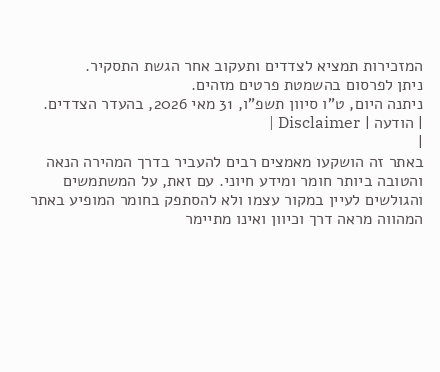המזכירות תמציא לצדדים ותעקוב אחר הגשת התסקיר.
ניתן לפרסום בהשמטת פרטים מזהים.
ניתנה היום, ט"ו סיוון תשפ"ו, 31 מאי 2026, בהעדר הצדדים.
| הודעה | Disclaimer |
|
באתר זה הושקעו מאמצים רבים להעביר בדרך המהירה הנאה והטובה ביותר חומר ומידע חיוני. עם זאת, על המשתמשים והגולשים לעיין במקור עצמו ולא להסתפק בחומר המופיע באתר המהווה מראה דרך וכיוון ואינו מתיימר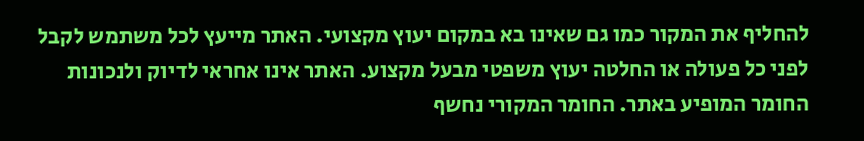להחליף את המקור כמו גם שאינו בא במקום יעוץ מקצועי. האתר מייעץ לכל משתמש לקבל לפני כל פעולה או החלטה יעוץ משפטי מבעל מקצוע. האתר אינו אחראי לדיוק ולנכונות החומר המופיע באתר. החומר המקורי נחשף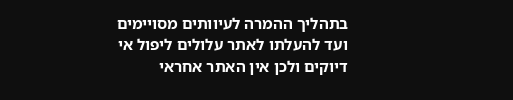בתהליך ההמרה לעיוותים מסויימים ועד להעלתו לאתר עלולים ליפול אי דיוקים ולכן אין האתר אחראי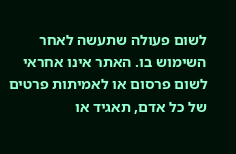לשום פעולה שתעשה לאחר השימוש בו. האתר אינו אחראי לשום פרסום או לאמיתות פרטים של כל אדם, תאגיד או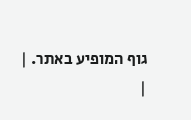גוף המופיע באתר. |
|